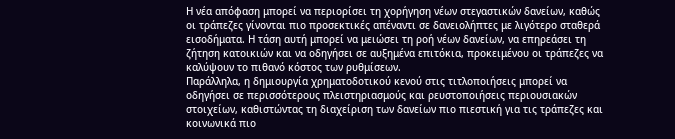Η νέα απόφαση μπορεί να περιορίσει τη χορήγηση νέων στεγαστικών δανείων, καθώς οι τράπεζες γίνονται πιο προσεκτικές απέναντι σε δανειολήπτες με λιγότερο σταθερά εισοδήματα. Η τάση αυτή μπορεί να μειώσει τη ροή νέων δανείων, να επηρεάσει τη ζήτηση κατοικιών και να οδηγήσει σε αυξημένα επιτόκια, προκειμένου οι τράπεζες να καλύψουν το πιθανό κόστος των ρυθμίσεων.
Παράλληλα, η δημιουργία χρηματοδοτικού κενού στις τιτλοποιήσεις μπορεί να οδηγήσει σε περισσότερους πλειστηριασμούς και ρευστοποιήσεις περιουσιακών στοιχείων, καθιστώντας τη διαχείριση των δανείων πιο πιεστική για τις τράπεζες και κοινωνικά πιο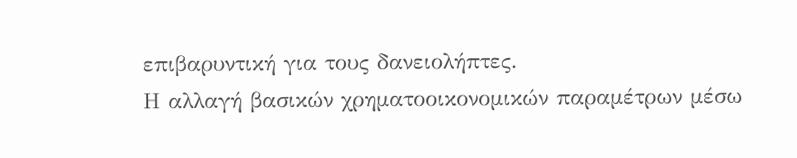επιβαρυντική για τους δανειολήπτες.
Η αλλαγή βασικών χρηματοοικονομικών παραμέτρων μέσω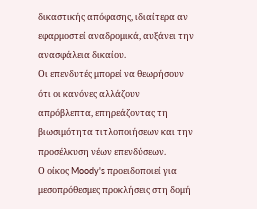δικαστικής απόφασης, ιδιαίτερα αν εφαρμοστεί αναδρομικά, αυξάνει την ανασφάλεια δικαίου.
Οι επενδυτές μπορεί να θεωρήσουν ότι οι κανόνες αλλάζουν απρόβλεπτα, επηρεάζοντας τη βιωσιμότητα τιτλοποιήσεων και την προσέλκυση νέων επενδύσεων.
Ο οίκος Moody's προειδοποιεί για μεσοπρόθεσμες προκλήσεις στη δομή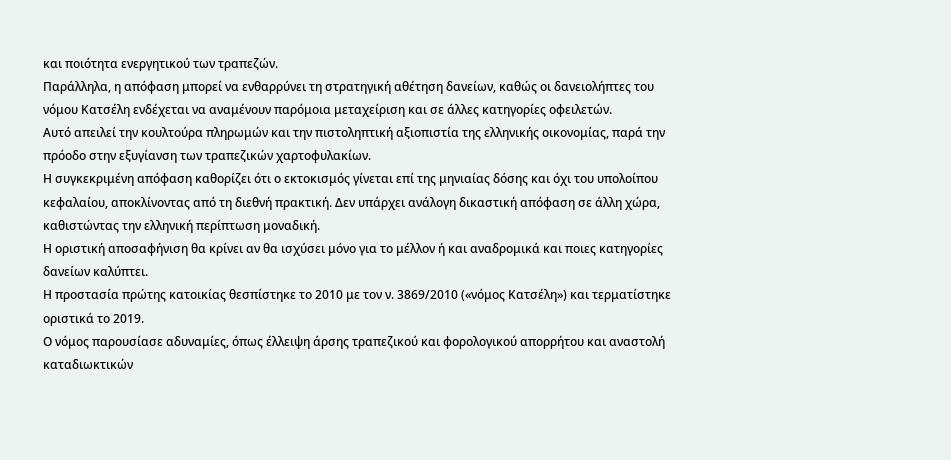και ποιότητα ενεργητικού των τραπεζών.
Παράλληλα, η απόφαση μπορεί να ενθαρρύνει τη στρατηγική αθέτηση δανείων, καθώς οι δανειολήπτες του νόμου Κατσέλη ενδέχεται να αναμένουν παρόμοια μεταχείριση και σε άλλες κατηγορίες οφειλετών.
Αυτό απειλεί την κουλτούρα πληρωμών και την πιστοληπτική αξιοπιστία της ελληνικής οικονομίας, παρά την πρόοδο στην εξυγίανση των τραπεζικών χαρτοφυλακίων.
Η συγκεκριμένη απόφαση καθορίζει ότι ο εκτοκισμός γίνεται επί της μηνιαίας δόσης και όχι του υπολοίπου κεφαλαίου, αποκλίνοντας από τη διεθνή πρακτική. Δεν υπάρχει ανάλογη δικαστική απόφαση σε άλλη χώρα, καθιστώντας την ελληνική περίπτωση μοναδική.
Η οριστική αποσαφήνιση θα κρίνει αν θα ισχύσει μόνο για το μέλλον ή και αναδρομικά και ποιες κατηγορίες δανείων καλύπτει.
Η προστασία πρώτης κατοικίας θεσπίστηκε το 2010 με τον ν. 3869/2010 («νόμος Κατσέλη») και τερματίστηκε οριστικά το 2019.
Ο νόμος παρουσίασε αδυναμίες, όπως έλλειψη άρσης τραπεζικού και φορολογικού απορρήτου και αναστολή καταδιωκτικών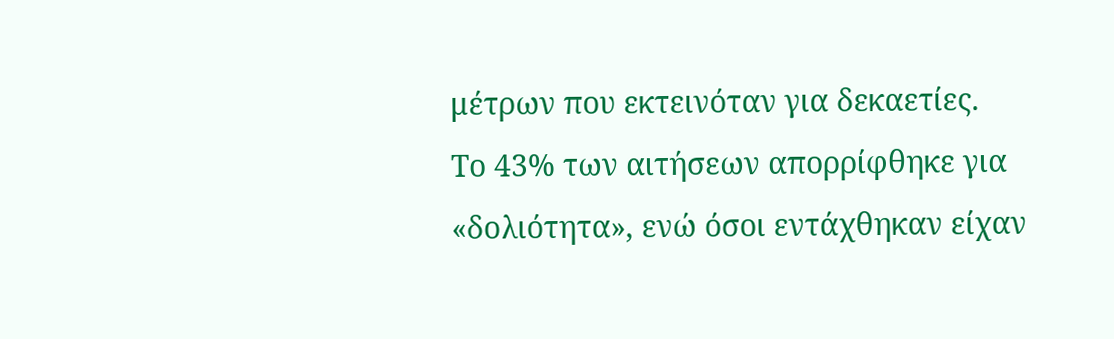μέτρων που εκτεινόταν για δεκαετίες.
Το 43% των αιτήσεων απορρίφθηκε για «δολιότητα», ενώ όσοι εντάχθηκαν είχαν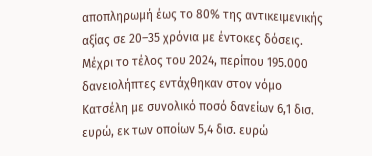αποπληρωμή έως το 80% της αντικειμενικής αξίας σε 20–35 χρόνια με έντοκες δόσεις.
Μέχρι το τέλος του 2024, περίπου 195.000 δανειολήπτες εντάχθηκαν στον νόμο Κατσέλη με συνολικό ποσό δανείων 6,1 δισ. ευρώ, εκ των οποίων 5,4 δισ. ευρώ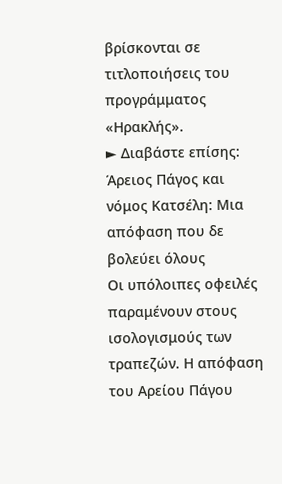βρίσκονται σε τιτλοποιήσεις του προγράμματος «Ηρακλής».
► Διαβάστε επίσης: Άρειος Πάγος και νόμος Κατσέλη: Μια απόφαση που δε βολεύει όλους
Οι υπόλοιπες οφειλές παραμένουν στους ισολογισμούς των τραπεζών. Η απόφαση του Αρείου Πάγου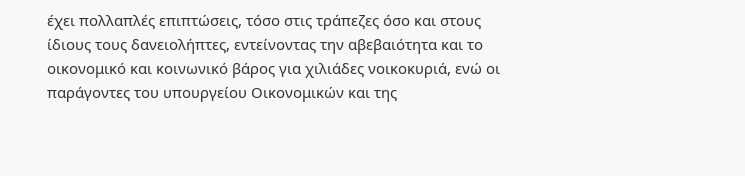έχει πολλαπλές επιπτώσεις, τόσο στις τράπεζες όσο και στους ίδιους τους δανειολήπτες, εντείνοντας την αβεβαιότητα και το οικονομικό και κοινωνικό βάρος για χιλιάδες νοικοκυριά, ενώ οι παράγοντες του υπουργείου Οικονομικών και της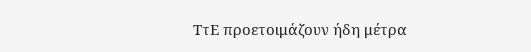ΤτΕ προετοιμάζουν ήδη μέτρα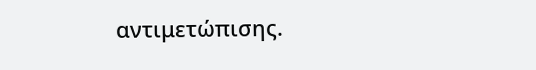αντιμετώπισης.